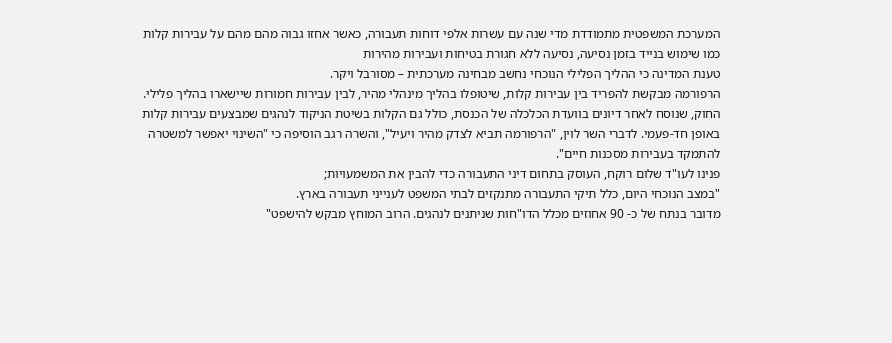המערכת המשפטית מתמודדת מדי שנה עם עשרות אלפי דוחות תעבורה, כאשר אחזו גבוה מהם מהם על עבירות קלות כמו שימוש בנייד בזמן נסיעה, נסיעה ללא חגורת בטיחות ועבירות מהירות
טענת המדינה כי ההליך הפלילי הנוכחי נחשב מבחינה מערכתית – מסורבל ויקר.
הרפורמה מבקשת להפריד בין עבירות קלות, שיטופלו בהליך מינהלי מהיר, לבין עבירות חמורות שיישארו בהליך פלילי.
החוק, שנוסח לאחר דיונים בוועדת הכלכלה של הכנסת, כולל גם הקלות בשיטת הניקוד לנהגים שמבצעים עבירות קלות באופן חד-פעמי. לדברי השר לוין, "הרפורמה תביא לצדק מהיר ויעיל", והשרה רגב הוסיפה כי "השינוי יאפשר למשטרה להתמקד בעבירות מסכנות חיים".
פנינו לעו"ד שלום רוקח, העוסק בתחום דיני התעבורה כדי להבין את המשמעויות;
"במצב הנוכחי היום, כלל תיקי התעבורה מתנקזים לבתי המשפט לענייני תעבורה בארץ.
מדובר בנתח של כ- 90 אחוזים מכלל הדו"חות שניתנים לנהגים. הרוב המוחץ מבקש להישפט"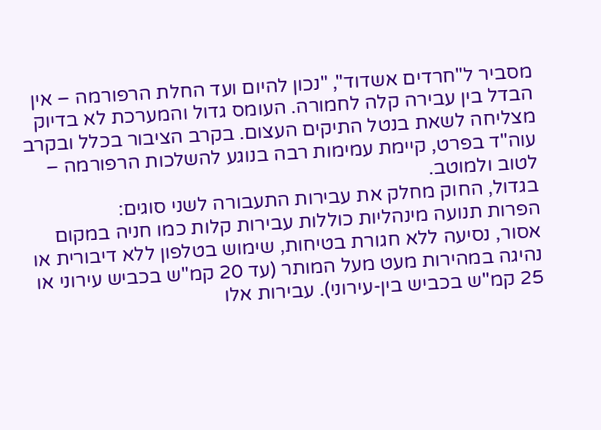מסביר ל"חרדים אשדוד", "נכון להיום ועד החלת הרפורמה – אין הבדל בין עבירה קלה לחמורה. העומס גדול והמערכת לא בדיוק מצליחה לשאת בנטל התיקים העצום. בקרב הציבור בכלל ובקרב עוה"ד בפרט, קיימת עמימות רבה בנוגע להשלכות הרפורמה – לטוב ולמוטב.
בגדול, החוק מחלק את עבירות התעבורה לשני סוגים:
הפרות תנועה מינהליות כוללות עבירות קלות כמו חניה במקום אסור, נסיעה ללא חגורת בטיחות, שימוש בטלפון ללא דיבורית או נהיגה במהירות מעט מעל המותר (עד 20 קמ"ש בכביש עירוני או 25 קמ"ש בכביש בין-עירוני). עבירות אלו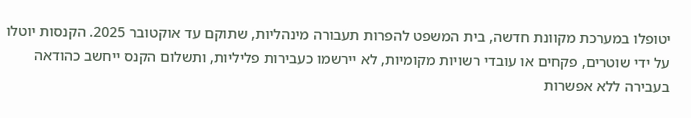יטופלו במערכת מקוונת חדשה, בית המשפט להפרות תעבורה מינהליות, שתוקם עד אוקטובר 2025. הקנסות יוטלו על ידי שוטרים, פקחים או עובדי רשויות מקומיות, לא יירשמו כעבירות פליליות, ותשלום הקנס ייחשב כהודאה בעבירה ללא אפשרות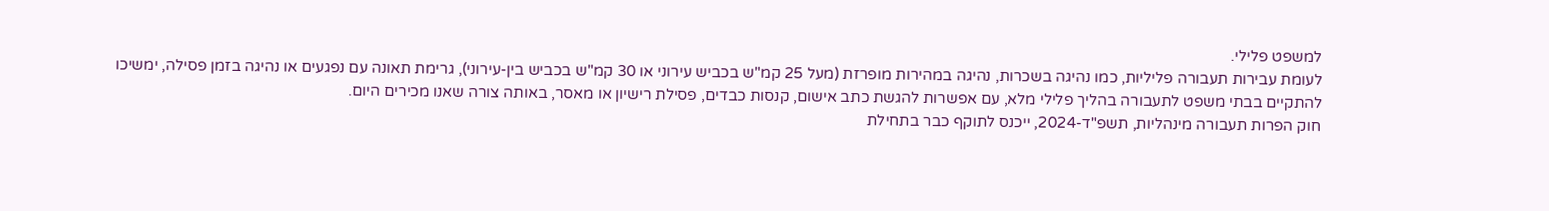למשפט פלילי.
לעומת עבירות תעבורה פליליות, כמו נהיגה בשכרות, נהיגה במהירות מופרזת (מעל 25 קמ"ש בכביש עירוני או 30 קמ"ש בכביש בין-עירוני), גרימת תאונה עם נפגעים או נהיגה בזמן פסילה, ימשיכו להתקיים בבתי משפט לתעבורה בהליך פלילי מלא, עם אפשרות להגשת כתב אישום, קנסות כבדים, פסילת רישיון או מאסר, באותה צורה שאנו מכירים היום.
חוק הפרות תעבורה מינהליות, תשפ"ד-2024, ייכנס לתוקף כבר בתחילת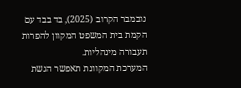נובמבר הקרוב (2025), בד בבד עם הקמת בית המשפט המקוון להפרות תעבורה מינהליות.
המערכת המקוונת תאפשר הגשת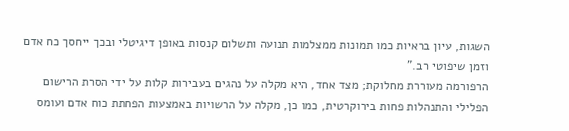השגות, עיון בראיות כמו תמונות ממצלמות תנועה ותשלום קנסות באופן דיגיטלי ובכך ייחסך כח אדם וזמן שיפוטי רב."
הרפורמה מעוררת מחלוקת; מצד אחד, היא מקלה על נהגים בעבירות קלות על ידי הסרת הרישום הפלילי והתנהלות פחות בירוקרטית, כמו כן, מקלה על הרשויות באמצעות הפחתת כוח אדם ועומס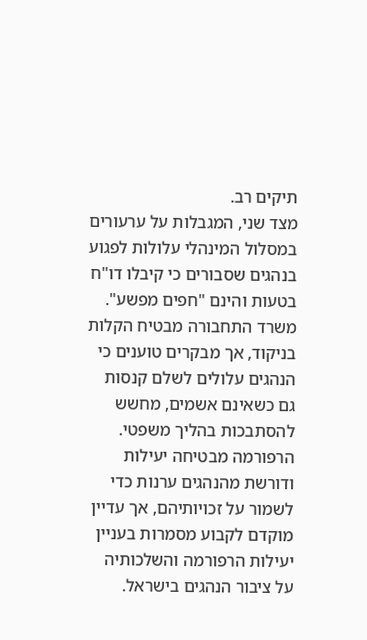תיקים רב.
מצד שני, המגבלות על ערעורים במסלול המינהלי עלולות לפגוע בנהגים שסבורים כי קיבלו דו"ח בטעות והינם "חפים מפשע".
משרד התחבורה מבטיח הקלות בניקוד, אך מבקרים טוענים כי הנהגים עלולים לשלם קנסות גם כשאינם אשמים, מחשש להסתבכות בהליך משפטי.
הרפורמה מבטיחה יעילות ודורשת מהנהגים ערנות כדי לשמור על זכויותיהם, אך עדיין מוקדם לקבוע מסמרות בעניין יעילות הרפורמה והשלכותיה על ציבור הנהגים בישראל.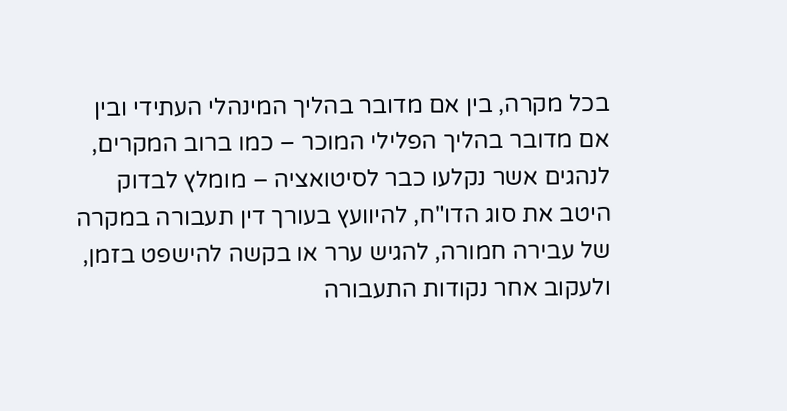בכל מקרה, בין אם מדובר בהליך המינהלי העתידי ובין אם מדובר בהליך הפלילי המוכר – כמו ברוב המקרים, לנהגים אשר נקלעו כבר לסיטואציה – מומלץ לבדוק היטב את סוג הדו"ח, להיוועץ בעורך דין תעבורה במקרה של עבירה חמורה, להגיש ערר או בקשה להישפט בזמן, ולעקוב אחר נקודות התעבורה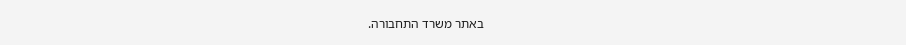באתר משרד התחבורה.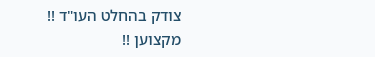צודק בהחלט העו"ד !! מקצוען !!